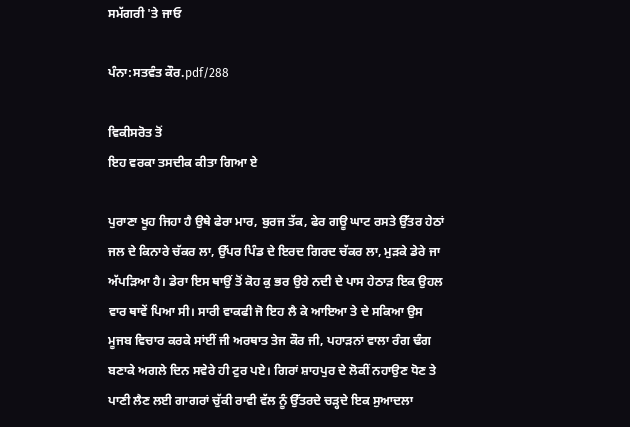ਸਮੱਗਰੀ 'ਤੇ ਜਾਓ

ਪੰਨਾ:ਸਤਵੰਤ ਕੌਰ.pdf/288

ਵਿਕੀਸਰੋਤ ਤੋਂ
ਇਹ ਵਰਕਾ ਤਸਦੀਕ ਕੀਤਾ ਗਿਆ ਏ

ਪੁਰਾਣਾ ਖੂਹ ਜਿਹਾ ਹੈ ਉਥੇ ਫੇਰਾ ਮਾਰ, ਬੁਰਜ ਤੱਕ, ਫੇਰ ਗਊ ਘਾਟ ਰਸਤੇ ਉੱਤਰ ਹੇਠਾਂ ਜਲ ਦੇ ਕਿਨਾਰੇ ਚੱਕਰ ਲਾ, ਉੱਪਰ ਪਿੰਡ ਦੇ ਇਰਦ ਗਿਰਦ ਚੱਕਰ ਲਾ, ਮੁੜਕੇ ਡੇਰੇ ਜਾ ਅੱਪੜਿਆ ਹੈ। ਡੇਰਾ ਇਸ ਥਾਉਂ ਤੋਂ ਕੋਹ ਕੁ ਭਰ ਉਰੇ ਨਦੀ ਦੇ ਪਾਸ ਹੇਠਾੜ ਇਕ ਉਹਲ ਵਾਰ ਥਾਵੇਂ ਪਿਆ ਸੀ। ਸਾਰੀ ਵਾਕਫੀ ਜੋ ਇਹ ਲੈ ਕੇ ਆਇਆ ਤੇ ਦੇ ਸਕਿਆ ਉਸ ਮੂਜਬ ਵਿਚਾਰ ਕਰਕੇ ਸਾਂਈਂ ਜੀ ਅਰਥਾਤ ਤੇਜ ਕੌਰ ਜੀ, ਪਹਾੜਨਾਂ ਵਾਲਾ ਰੰਗ ਢੰਗ ਬਣਾਕੇ ਅਗਲੇ ਦਿਨ ਸਵੇਰੇ ਹੀ ਟੁਰ ਪਏ। ਗਿਰਾਂ ਸ਼ਾਹਪੁਰ ਦੇ ਲੋਕੀਂ ਨਹਾਉਣ ਧੋਣ ਤੇ ਪਾਣੀ ਲੈਣ ਲਈ ਗਾਗਰਾਂ ਚੁੱਕੀ ਰਾਵੀ ਵੱਲ ਨੂੰ ਉੱਤਰਦੇ ਚੜ੍ਹਦੇ ਇਕ ਸੁਆਦਲਾ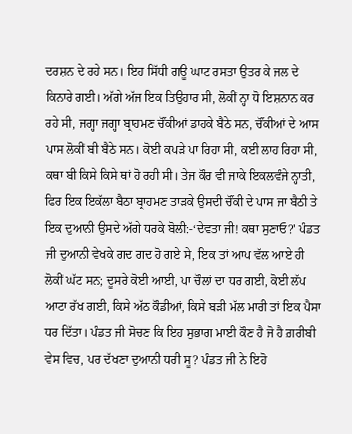ਦਰਸ਼ਨ ਦੇ ਰਹੇ ਸਨ। ਇਹ ਸਿੱਧੀ ਗਊ ਘਾਟ ਰਸਤਾ ਉਤਰ ਕੇ ਜਲ ਦੇ ਕਿਨਾਰੇ ਗਈ। ਅੱਗੇ ਅੱਜ ਇਕ ਤਿਉਹਾਰ ਸੀ, ਲੋਕੀਂ ਨ੍ਹਾ ਧੋ ਇਸ਼ਨਾਨ ਕਰ ਰਹੇ ਸੀ, ਜਗ੍ਹਾ ਜਗ੍ਹਾ ਬ੍ਰਾਹਮਣ ਚੌਂਕੀਆਂ ਡਾਹਕੇ ਬੈਠੇ ਸਨ, ਚੌਂਕੀਆਂ ਦੇ ਆਸ ਪਾਸ ਲੋਕੀਂ ਬੀ ਬੈਠੇ ਸਨ। ਕੋਈ ਕਪੜੇ ਪਾ ਰਿਹਾ ਸੀ, ਕਈ ਲਾਹ ਰਿਹਾ ਸੀ, ਕਥਾ ਬੀ ਕਿਸੇ ਕਿਸੇ ਥਾਂ ਹੋ ਰਹੀ ਸੀ। ਤੇਜ ਕੌਰ ਵੀ ਜਾਕੇ ਇਕਲਵੰਜੇ ਨ੍ਹਾਤੀ, ਫਿਰ ਇਕ ਇਕੱਲਾ ਬੈਠਾ ਬ੍ਰਾਹਮਣ ਤਾੜਕੇ ਉਸਦੀ ਚੌਂਕੀ ਦੇ ਪਾਸ ਜਾ ਬੈਠੀ ਤੇ ਇਕ ਦੁਆਨੀ ਉਸਦੇ ਅੱਗੇ ਧਰਕੇ ਬੋਲੀ:-‘ਦੇਵਤਾ ਜੀ! ਕਥਾ ਸੁਣਾਓ?' ਪੰਡਤ ਜੀ ਦੁਆਨੀ ਵੇਖਕੇ ਗਦ ਗਦ ਹੋ ਗਏ ਸੇ, ਇਕ ਤਾਂ ਆਪ ਵੱਲ ਆਏ ਹੀ ਲੋਕੀਂ ਘੱਟ ਸਨ; ਦੂਸਰੇ ਕੋਈ ਆਈ, ਪਾ ਚੌਲਾਂ ਦਾ ਧਰ ਗਈ, ਕੋਈ ਲੱਪ ਆਟਾ ਰੱਖ ਗਈ, ਕਿਸੇ ਅੱਠ ਕੌਡੀਆਂ, ਕਿਸੇ ਬੜੀ ਮੱਲ ਮਾਰੀ ਤਾਂ ਇਕ ਪੈਸਾ ਧਰ ਦਿੱਤਾ। ਪੰਡਤ ਜੀ ਸੋਚਣ ਕਿ ਇਹ ਸੁਭਾਗ ਮਾਈ ਕੌਣ ਹੈ ਜੋ ਹੈ ਗ਼ਰੀਬੀ ਵੇਸ ਵਿਚ, ਪਰ ਦੱਖਣਾ ਦੁਆਨੀ ਧਰੀ ਸੂ? ਪੰਡਤ ਜੀ ਨੇ ਇਹੋ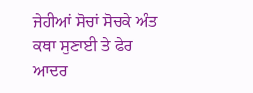ਜੇਹੀਆਂ ਸੋਚਾਂ ਸੋਚਕੇ ਅੰਤ ਕਥਾ ਸੁਣਾਈ ਤੇ ਫੇਰ ਆਦਰ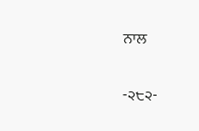ਨਾਲ

-੨੮੨-